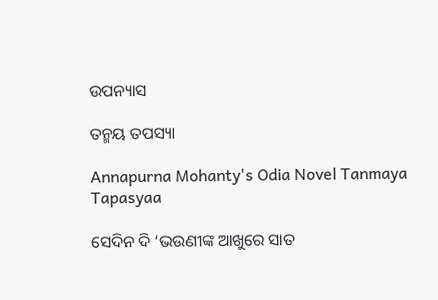ଉପନ୍ୟାସ

ତନ୍ମୟ ତପସ୍ୟା

Annapurna Mohanty's Odia Novel Tanmaya Tapasyaa

ସେଦିନ ଦି ‘ଭଉଣୀଙ୍କ ଆଖୁରେ ସାତ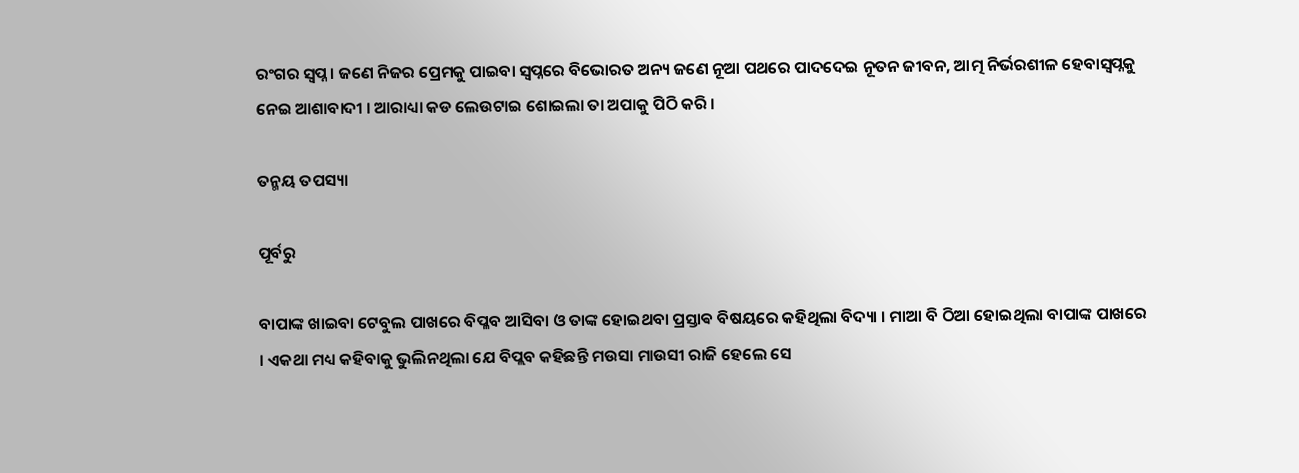ରଂଗର ସ୍ଵପ୍ନ । ଜଣେ ନିଜର ପ୍ରେମକୁ ପାଇବା ସ୍ଵପ୍ନରେ ବିଭୋରତ ଅନ୍ୟ ଜଣେ ନୂଆ ପଥରେ ପାଦଦେଇ ନୂତନ ଜୀବନ, ଆତ୍ମ ନିର୍ଭରଶୀଳ ହେବାସ୍ଵପ୍ନକୁ ନେଇ ଆଶାବାଦୀ । ଆରାଧ୍ୟା କଡ ଲେଉଟାଇ ଶୋଇଲା ତା ଅପାକୁ ପିଠି କରି ।

ତନ୍ମୟ ତପସ୍ୟା

ପୂର୍ବରୁ

ବାପାଙ୍କ ଖାଇବା ଟେବୁଲ ପାଖରେ ବିପ୍ଳବ ଆସିବା ଓ ତାଙ୍କ ହୋଇଥବା ପ୍ରସ୍ତାଵ ବିଷୟରେ କହିଥିଲା ବିଦ୍ୟା । ମାଆ ବି ଠିଆ ହୋଇଥିଲା ବାପାଙ୍କ ପାଖରେ । ଏକଥା ମଧ୍ୟ କହିବାକୁ ଭୁଲିନଥିଲା ଯେ ବିପ୍ଲବ କହିଛନ୍ତି ମଉସା ମାଉସୀ ରାଜି ହେଲେ ସେ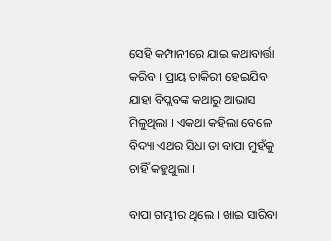ସେହି କମ୍ପାନୀରେ ଯାଇ କଥାବାର୍ତ୍ତା କରିବ । ପ୍ରାୟ ଚାକିରୀ ହେଇଯିବ ଯାହା ବିପ୍ଲବଙ୍କ କଥାରୁ ଆଭାସ ମିଳୁଥିଲା । ଏକଥା କହିଲା ବେଳେ ବିଦ୍ୟା ଏଥର ସିଧା ତା ବାପା ମୁହଁକୁ ଚାହିଁ କହୁଥୁଲା ।

ବାପା ଗମ୍ଭୀର ଥିଲେ । ଖାଇ ସାରିବା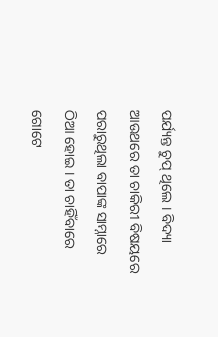ପର୍ଯ୍ୟନ୍ତ ଚୁପ୍‌ ଥିଲେ । ବିଦ୍ୟା ଆଉଥରେ ତା ଚାକିରୀ ବିଷୟରେ ପରାରୁଥିଲା ବାପାଙ୍କ ସାମ୍ନାରେ ଠିଆ ହୋଇ । ତା ଚାହିଁବାରେ ଗୋଟେ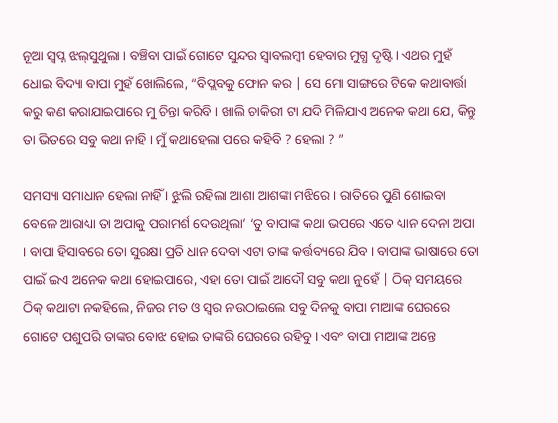ନୂଆ ସ୍ଵପ୍ନ ଝଲ୍‌ସୁଥୁଲା । ବଞ୍ଚିବା ପାଇଁ ଗୋଟେ ସୁନ୍ଦର ସ୍ଵାବଲମ୍ବୀ ହେବାର ମୁଗ୍ଧ ଦୃଷ୍ଟି । ଏଥର ମୁହଁ ଧୋଇ ବିଦ୍ୟା ବାପା ମୁହଁ ଖୋଲିଲେ, “ବିପ୍ଲବକୁ ଫୋନ କର | ସେ ମୋ ସାଙ୍ଗରେ ଟିକେ କଥାବାର୍ତ୍ତା କରୁ କଣ କରାଯାଇପାରେ ମୁ ଚିନ୍ତା କରିବି । ଖାଲି ଚାକିରୀ ଟା ଯଦି ମିଳିଯାଏ ଅନେକ କଥା ଯେ, କିନ୍ତୁ ତା ଭିତରେ ସବୁ କଥା ନାହି । ମୁଁ କଥାହେଲା ପରେ କହିବି ? ହେଲା ? ”

ସମସ୍ୟା ସମାଧାନ ହେଲା ନାହିଁ । ଝୁଲି ରହିଲା ଆଶା ଆଶଙ୍କା ମଝିରେ । ରାତିରେ ପୁଣି ଶୋଇବା ବେଳେ ଆରାଧ୍ୟା ତା ଅପାକୁ ପରାମର୍ଶ ଦେଉଥିଲା’ ‘ତୁ ବାପାଙ୍କ କଥା ଭପରେ ଏତେ ଧ୍ୟାନ ଦେନା ଅପା । ବାପା ହିସାବରେ ତୋ ସୁରକ୍ଷା ପ୍ରତି ଧାନ ଦେବା ଏଟା ତାଙ୍କ କର୍ତ୍ତବ୍ୟରେ ଯିବ । ବାପାଙ୍କ ଭାଷାରେ ତୋ ପାଇଁ ଇଏ ଅନେକ କଥା ହୋଇପାରେ, ଏହା ତୋ ପାଇଁ ଆଦୌ ସବୁ କଥା ନୁହେଁ | ଠିକ୍‌ ସମୟରେ ଠିକ୍‌ କଥାଟା ନକହିଲେ, ନିଜର ମତ ଓ ସ୍ୱର ନଉଠାଇଲେ ସବୁ ଦିନକୁ ବାପା ମାଆଙ୍କ ଘେରରେ ଗୋଟେ ପଶୁପରି ତାଙ୍କର ବୋଝ ହୋଇ ତାଙ୍କରି ଘେରରେ ରହିବୁ । ଏବଂ ବାପା ମାଆଙ୍କ ଅନ୍ତେ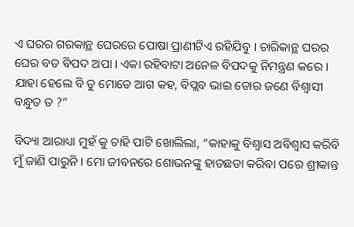ଏ ଘରର ଗରକାନ୍ଥ ଘେରରେ ପୋଷା ପ୍ରାଣୀଟିଏ ରହିଯିବୁ । ଚାରିକାନ୍ଥ ଘରର ଘେର ବଡ ବିପଦ ଅପା । ଏକା ରହିବାଟା ଅନେଳ ବିପଦକୁ ନିମନ୍ତ୍ରଣ କରେ । ଯାହା ହେଲେ ବି ତୁ ମୋତେ ଆଗ କହ, ବିପ୍ଲବ ଭାଇ ତୋର ଜଣେ ବିଶ୍ଵାସୀ ବନ୍ଧୁତ ତ ?”

ବିଦ୍ୟା ଆରାଧ୍ୟା ମୁହଁ କୁ ଚାହି ପାଟି ଖୋଲିଲା, “କାହାକୁ ବିଶ୍ଵାସ ଅବିଶ୍ୱାସ କରିବି ମୁଁ ଜାଣି ପାରୁନି । ମୋ ଜୀବନରେ ଶୋଭନଙ୍କୁ ହାତଛଡା କରିବା ପରେ ଶ୍ରୀକାନ୍ତ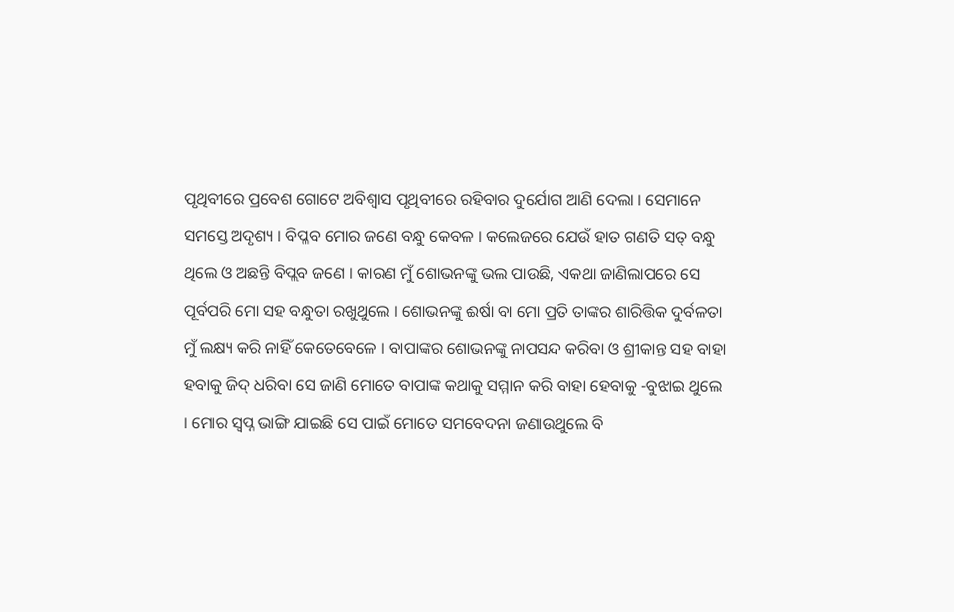ପୃଥିବୀରେ ପ୍ରବେଶ ଗୋଟେ ଅବିଶ୍ୱାସ ପୃଥିବୀରେ ରହିବାର ଦୁର୍ଯୋଗ ଆଣି ଦେଲା । ସେମାନେ ସମସ୍ତେ ଅଦୃଶ୍ୟ । ବିପ୍ଳବ ମୋର ଜଣେ ବନ୍ଧୁ କେବଳ । କଲେଜରେ ଯେଉଁ ହାତ ଗଣତି ସତ୍‌ ବନ୍ଧୁ ଥିଲେ ଓ ଅଛନ୍ତି ବିପ୍ଲବ ଜଣେ । କାରଣ ମୁଁ ଶୋଭନଙ୍କୁ ଭଲ ପାଉଛି, ଏକଥା ଜାଣିଲାପରେ ସେ ପୂର୍ବପରି ମୋ ସହ ବନ୍ଧୁତା ରଖୁଥୁଲେ । ଶୋଭନଙ୍କୁ ଈର୍ଷା ବା ମୋ ପ୍ରତି ତାଙ୍କର ଶାରିତ୍ତିକ ଦୁର୍ବଳତା ମୁଁ ଲକ୍ଷ୍ୟ କରି ନାହିଁ କେତେବେଳେ । ବାପାଙ୍କର ଶୋଭନଙ୍କୁ ନାପସନ୍ଦ କରିବା ଓ ଶ୍ରୀକାନ୍ତ ସହ ବାହା ହବାକୁ ଜିଦ୍‌ ଧରିବା ସେ ଜାଣି ମୋତେ ବାପାଙ୍କ କଥାକୁ ସମ୍ମାନ କରି ବାହା ହେବାକୁ -ବୁଝାଇ ଥୁଲେ । ମୋର ସ୍ଵପ୍ନ ଭାଙ୍ଗି ଯାଇଛି ସେ ପାଇଁ ମୋତେ ସମବେଦନା ଜଣାଉଥୁଲେ ବି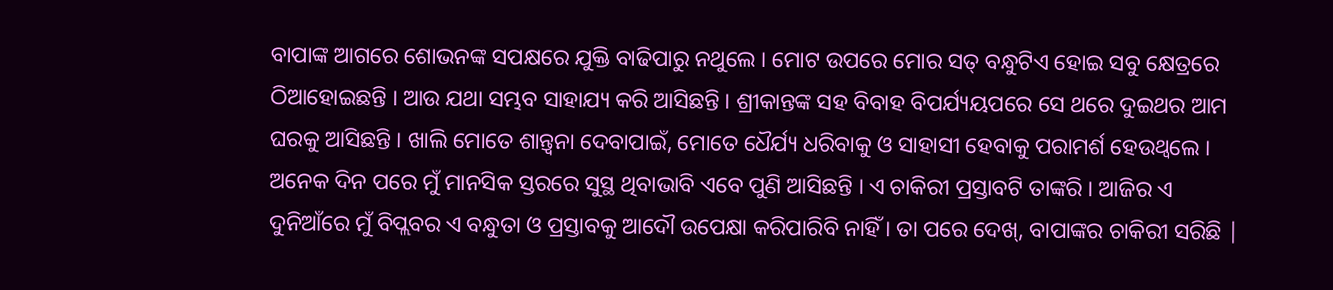ବାପାଙ୍କ ଆଗରେ ଶୋଭନଙ୍କ ସପକ୍ଷରେ ଯୁକ୍ତି ବାଢିପାରୁ ନଥୁଲେ । ମୋଟ ଉପରେ ମୋର ସତ୍‌ ବନ୍ଧୁଟିଏ ହୋଇ ସବୁ କ୍ଷେତ୍ରରେ ଠିଆହୋଇଛନ୍ତି । ଆଉ ଯଥା ସମ୍ଭବ ସାହାଯ୍ୟ କରି ଆସିଛନ୍ତି । ଶ୍ରୀକାନ୍ତଙ୍କ ସହ ବିବାହ ବିପର୍ଯ୍ୟୟପରେ ସେ ଥରେ ଦୁଇଥର ଆମ ଘରକୁ ଆସିଛନ୍ତି । ଖାଲି ମୋତେ ଶାନ୍ତ୍ଵନା ଦେବାପାଇଁ, ମୋତେ ଧୈର୍ଯ୍ୟ ଧରିବାକୁ ଓ ସାହାସୀ ହେବାକୁ ପରାମର୍ଶ ହେଉଥ୍ବଲେ । ଅନେକ ଦିନ ପରେ ମୁଁ ମାନସିକ ସ୍ତରରେ ସୁସ୍ଥ ଥିବାଭାବି ଏବେ ପୁଣି ଆସିଛନ୍ତି । ଏ ଚାକିରୀ ପ୍ରସ୍ତାବଟି ତାଙ୍କରି । ଆଜିର ଏ ଦୁନିଆଁରେ ମୁଁ ବିପ୍ଲବର ଏ ବନ୍ଧୁତା ଓ ପ୍ରସ୍ତାବକୁ ଆଦୌ ଉପେକ୍ଷା କରିପାରିବି ନାହିଁ । ତା ପରେ ଦେଖ୍‌, ବାପାଙ୍କର ଚାକିରୀ ସରିଛି |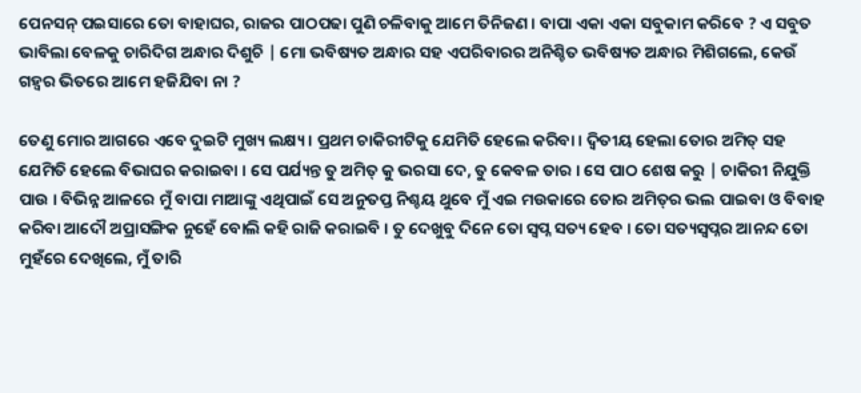ପେନସନ୍‌ ପଇସାରେ ତୋ ବାହାଘର, ରାଜର ପାଠପଢା ପୁଣି ଚଳିବାକୁ ଆମେ ତିନିଜଣ । ବାପା ଏକା ଏକା ସବୁକାମ କରିବେ ? ଏ ସବୁତ ଭାବିଲା ବେଳକୁ ଚାରିଦିଗ ଅନ୍ଧାର ଦିଶୁଚି | ମୋ ଭବିଷ୍ୟତ ଅନ୍ଧାର ସହ ଏପରିବାରର ଅନିଶ୍ଚିତ ଭବିଷ୍ୟତ ଅନ୍ଧାର ମିଶିଗଲେ, କେଉଁ ଗହ୍ୱର ଭିତରେ ଆମେ ହଜିଯିବା ନା ?

ତେଣୁ ମୋର ଆଗରେ ଏବେ ଦୁଇଟି ମୁଖ୍ୟ ଲକ୍ଷ୍ୟ । ପ୍ରଥମ ଚାକିରୀଟିକୁ ଯେମିତି ହେଲେ କରିବା । ଦ୍ୱିତୀୟ ହେଲା ତୋର ଅମିତ୍‌ ସହ ଯେମିତି ହେଲେ ବିଭାଘର କରାଇବା । ସେ ପର୍ଯ୍ୟନ୍ତ ତୁ ଅମିତ୍‌ କୁ ଭରସା ଦେ, ତୁ କେବଳ ତାର । ସେ ପାଠ ଶେଷ କରୁ | ଚାକିରୀ ନିଯୁକ୍ତି ପାଉ । ବିଭିନ୍ନ ଆଳରେ ମୁଁ ବାପା ମାଆଙ୍କୁ ଏଥିପାଇଁ ସେ ଅନୁତପ୍ତ ନିଶ୍ଚୟ ଥୁବେ ମୁଁ ଏଇ ମଉକାରେ ତୋର ଅମିତ୍‌ର ଭଲ ପାଇବା ଓ ବିବାହ କରିବା ଆଦୌ ଅପ୍ରାସଙ୍ଗିକ ନୁହେଁ ବୋଲି କହି ରାଜି କରାଇବି । ତୁ ଦେଖୁବୁ ଦିନେ ତୋ ସ୍ଵପ୍ନ ସତ୍ୟ ହେବ । ତୋ ସତ୍ୟସ୍ଵପ୍ନର ଆନନ୍ଦ ତୋ ମୁହଁରେ ଦେଖିଲେ, ମୁଁ ତାରି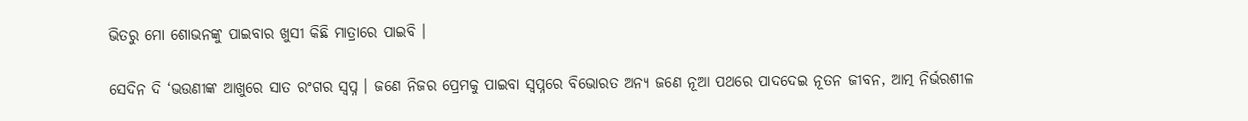ଭିତରୁ ମୋ ଶୋଭନଙ୍କୁ ପାଇବାର ଖୁସୀ କିଛି ମାତ୍ରାରେ ପାଇବି ।

ସେଦିନ ଦି ‘ଭଉଣୀଙ୍କ ଆଖୁରେ ସାତ ରଂଗର ସ୍ଵପ୍ନ । ଜଣେ ନିଜର ପ୍ରେମକୁ ପାଇବା ସ୍ଵପ୍ନରେ ବିଭୋରତ ଅନ୍ୟ ଜଣେ ନୂଆ ପଥରେ ପାଦଦେଇ ନୂତନ ଜୀବନ, ଆତ୍ମ ନିର୍ଭରଶୀଳ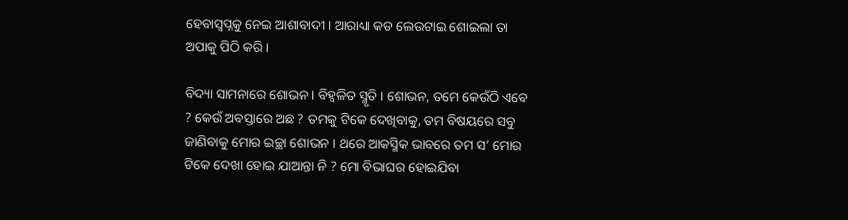ହେବାସ୍ଵପ୍ନକୁ ନେଇ ଆଶାବାଦୀ । ଆରାଧ୍ୟା କଡ ଲେଉଟାଇ ଶୋଇଲା ତା ଅପାକୁ ପିଠି କରି ।

ବିଦ୍ୟା ସାମନାରେ ଶୋଭନ । ବିହ୍ଵଳିତ ସ୍ମୃତି । ଶୋଭନ, ତମେ କେଉଁଠି ଏବେ ? କେଉଁ ଅବସ୍ତାରେ ଅଛ ? ତମକୁ ଟିକେ ଦେଖିବାକୁ, ତମ ବିଷୟରେ ସବୁ ଜାଣିବାକୁ ମୋର ଇଚ୍ଛା ଶୋଭନ । ଥରେ ଆକସ୍ମିକ ଭାବରେ ତମ ସ’ ମୋର ଟିକେ ଦେଖା ହୋଇ ଯାଆନ୍ତା ନି ? ମୋ ବିଭାଘର ହୋଇଯିବା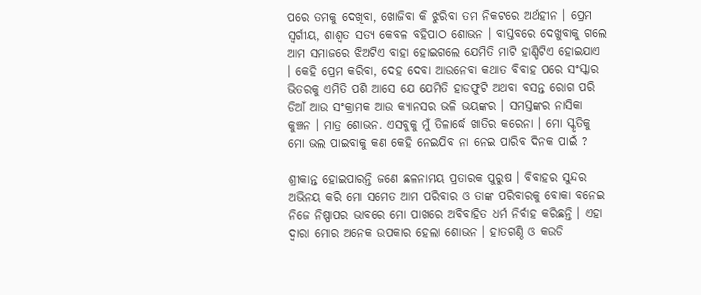ପରେ ତମକୁ ଦେଖିବା, ଖୋଜିବା କି ଝୁରିବା ତମ ନିକଟରେ ଅର୍ଥହୀନ । ପ୍ରେମ ସ୍ଵର୍ଗୀୟ, ଶାଶ୍ୱତ ସତ୍ୟ କେବଳ ବହିପାଠ ଶୋଭନ । ବାସ୍ତବରେ ଦେଖୁବାକୁ ଗଲେ ଆମ ସମାଜରେ ଝିଅଟିଏ ବାହା ହୋଇଗଲେ ଯେମିତି ମାଟି ହାଣ୍ଡିଟିଏ ହୋଇଯାଏ । କେହି ପ୍ରେମ କରିବା, ଦେହ ଦେବା ଆଉନେବା କଥାତ ବିବାହ ପରେ ସଂସ୍କାର ଭିତରକୁ ଏମିତି ପଶି ଆସେ ଯେ ଯେମିତି ହାଡଫୁଟି ଅଥବା ବସନ୍ତ ରୋଗ ପରି ଡିଆଁ ଆଉ ସଂକ୍ରାମକ ଆଉ କ୍ୟାନସର ଭଳି ଭୟଙ୍କର । ସମସ୍ତଙ୍କର ନାସିକା କୁଞ୍ଚନ । ମାତ୍ର ଶୋଭନ. ଏସବୁକୁ ମୁଁ ତିଳାର୍ଦ୍ଧେ ଖାତିର କରେନା । ମୋ ସ୍କୃତିକୁ ମୋ ଭଲ ପାଇବାକୁ କଣ କେହି ନେଇଯିବ ନା ନେଇ ପାରିବ ଦିନକ ପାଇଁ ?

ଶ୍ରୀକାନ୍ତ ହୋଇପାରନ୍ତି ଜଣେ ଛଳନାମୟ ପ୍ରତାରକ ପୁରୁଷ । ବିବାହର ସୁନ୍ଦର ଅଭିନୟ କରି ମୋ ସମେତ ଆମ ପରିବାର ଓ ତାଙ୍କ ପରିବାରକୁ ବୋକା ବନେଇ ନିଜେ ନିଷ୍ପାପର ଭାବରେ ମୋ ପାଖରେ ଅବିବାହିତ ଧର୍ମ ନିର୍ବାହ କରିଛନ୍ତି । ଏହା ଦ୍ୱାରା ମୋର ଅନେକ ଉପକାର ହେଲା ଶୋଭନ । ହାତଗଣ୍ଠି ଓ କଉଡି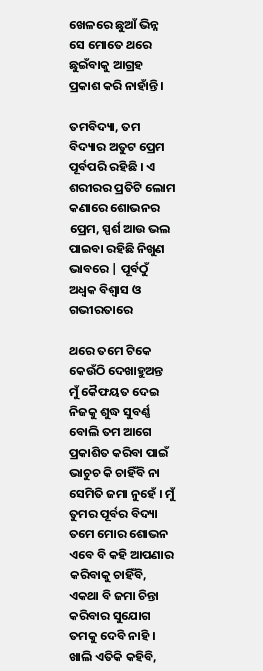ଖେଳରେ ଛୁଆଁ ଭିନ୍ନ ସେ ମୋତେ ଥରେ ଛୁଇଁବାକୁ ଆଗ୍ରହ ପ୍ରକାଶ କରି ନାହାଁନ୍ତି ।

ତମବିଦ୍ୟା, ତମ ବିଦ୍ୟାର ଅତୁଟ ପ୍ରେମ ପୂର୍ବପରି ରହିଛି । ଏ ଶରୀରର ପ୍ରତିଟି ଲୋମ କଣାରେ ଶୋଭନର ପ୍ରେମ, ସ୍ପର୍ଶ ଆଉ ଭଲ ପାଇବା ରହିଛି ନିଖୁଣ ଭାବରେ | ପୂର୍ବଠୁଁ ଅଧ୍ଵକ ବିଶ୍ଵାସ ଓ ଗଭୀରତାରେ

ଥରେ ତମେ ଟିକେ କେଉଁଠି ଦେଖାହୁଅନ୍ତ ମୁଁ କୈଫୟତ ଦେଇ ନିଜକୁ ଶୁଦ୍ଧ ସୁବର୍ଣ୍ଣ ବୋଲି ତମ ଆଗେ ପ୍ରକାଶିତ କରିବା ପାଇଁ ଭାଚୁଚ କି ଚାହିଁବି ନା ସେମିତି ଜମା ନୁହେଁ । ମୁଁ ତୁମର ପୂର୍ବର ବିଦ୍ୟା ତମେ ମୋର ଶୋଭନ ଏବେ ବି କହି ଆପଣାର କରିବାକୁ ଚାହିଁବି, ଏକଥା ବି ଜମା ଚିନ୍ତା କରିବାର ସୁଯୋଗ ତମକୁ ଦେବି ନାହି । ଖାଲି ଏତିକି କହିବି,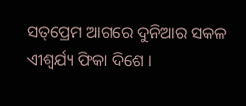ସତ୍‌ପ୍ରେମ ଆଗରେ ଦୁନିଆର ସକଳ ଏୀଶ୍ଵର୍ଯ୍ୟ ଫିକା ଦିଶେ ।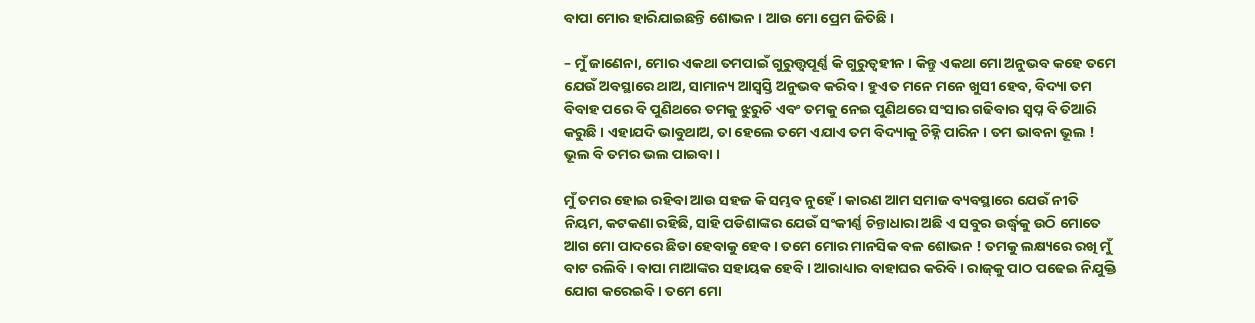ବାପା ମୋର ହାରିଯାଇଛନ୍ତି ଶୋଭନ । ଆଉ ମୋ ପ୍ରେମ ଜିତିଛି ।

– ମୁଁ ଜାଣେନା, ମୋର ଏକଥା ତମପାଇଁ ଗୁରୁତ୍ତ୍ୱପୂର୍ଣ୍ଣ କି ଗୁରୁତ୍ୱହୀନ । କିନ୍ତୁ ଏକଥା ମୋ ଅନୁଭବ କହେ ତମେ ଯେଉଁ ଅବସ୍ଥାରେ ଥାଅ, ସାମାନ୍ୟ ଆସ୍ଵସ୍ତି ଅନୁଭବ କରିବ । ହୁଏତ ମନେ ମନେ ଖୁସୀ ହେବ, ବିଦ୍ୟା ତମ ବିବାହ ପରେ ବି ପୁଣିଥରେ ତମକୁ ଝୁରୁଚି ଏବଂ ତମକୁ ନେଇ ପୁଣିଥରେ ସଂସାର ଗଢିବାର ସ୍ୱପ୍ନ ବି ତିଆରି କରୁଛି । ଏହାଯଦି ଭାବୁଥାଅ, ତା ହେଲେ ତମେ ଏଯାଏ ତମ ବିଦ୍ୟାକୁ ଚିହ୍ନି ପାରିନ । ତମ ଭାବନା ଭୂଲ ! ଭୂଲ ବି ତମର ଭଲ ପାଇବା ।

ମୁଁ ତମର ହୋଇ ରହିବା ଆଉ ସହଜ କି ସମ୍ଭବ ନୁହେଁ । କାରଣ ଆମ ସମାଜ ବ୍ୟବସ୍ଥାରେ ଯେଉଁ ନୀତି ନିୟମ, କଟକଣା ରହିଛି, ସାହି ପଡିଶାଙ୍କର ଯେଉଁ ସଂକୀର୍ଣ୍ଣ ଚିନ୍ତାଧାରା ଅଛି ଏ ସବୁର ଉର୍ଦ୍ଧ୍ୱକୁ ଉଠି ମୋତେ ଆଗ ମୋ ପାଦରେ ଛିଡା ହେବାକୁ ହେବ । ତମେ ମୋର ମାନସିକ ବଳ ଶୋଭନ ! ତମକୁ ଲକ୍ଷ୍ୟରେ ରଖି ମୁଁ ବାଟ ରଲିବି । ବାପା ମାଆଙ୍କର ସହାୟକ ହେବି । ଆରାଧ୍ୟାର ବାହାଘର କରିବି । ରାଜ୍‌କୁ ପାଠ ପଢେଇ ନିଯୁକ୍ତି ଯୋଗ କରେଇବି । ତମେ ମୋ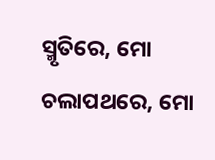ସ୍ମୃତିରେ, ମୋ ଚଲାପଥରେ, ମୋ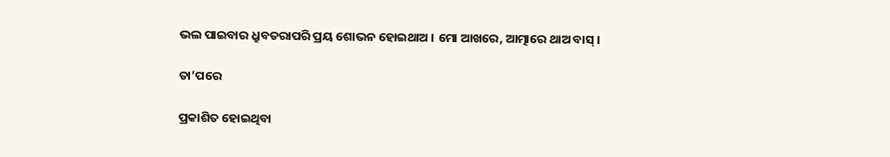ଭଲ ପାଇବାର ଧ୍ରୁବତରାପରି ପ୍ରୟ ଶୋଭନ ହୋଇଥାଅ । ମୋ ଆଖରେ, ଆତ୍ମାରେ ଥାଅ ବାସ୍‌ ।

ତା’ପରେ

ପ୍ରକାଶିତ ହୋଇଥିବା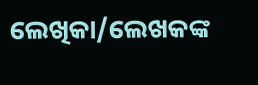ଲେଖିକା/ଲେଖକଙ୍କ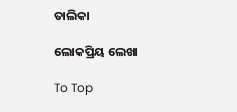ତାଲିକା

ଲୋକପ୍ରିୟ ଲେଖା

To Top